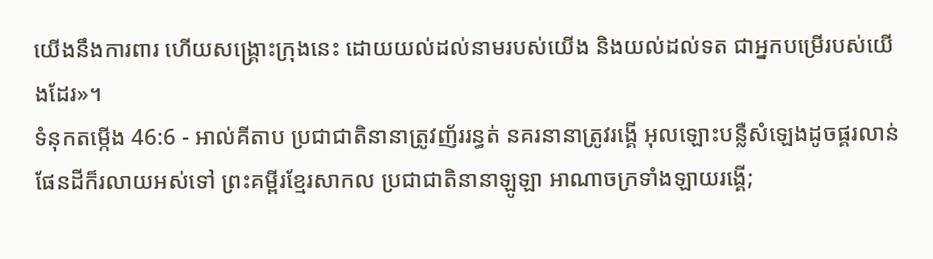យើងនឹងការពារ ហើយសង្គ្រោះក្រុងនេះ ដោយយល់ដល់នាមរបស់យើង និងយល់ដល់ទត ជាអ្នកបម្រើរបស់យើងដែរ»។
ទំនុកតម្កើង 46:6 - អាល់គីតាប ប្រជាជាតិនានាត្រូវញ័ររន្ធត់ នគរនានាត្រូវរង្គើ អុលឡោះបន្លឺសំឡេងដូចផ្គរលាន់ ផែនដីក៏រលាយអស់ទៅ ព្រះគម្ពីរខ្មែរសាកល ប្រជាជាតិនានាឡូឡា អាណាចក្រទាំងឡាយរង្គើ;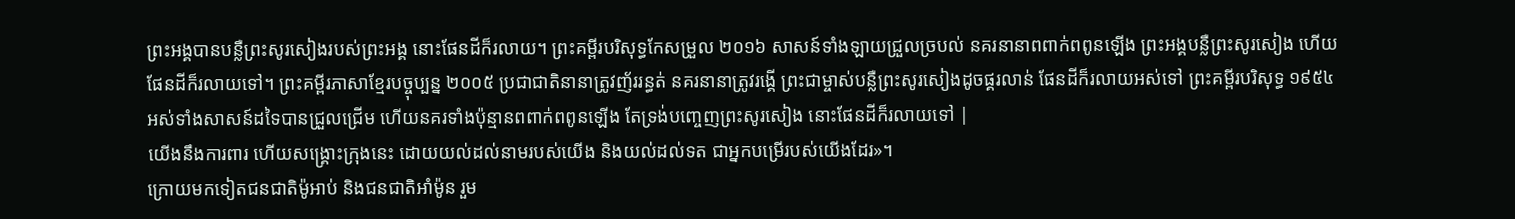ព្រះអង្គបានបន្លឺព្រះសូរសៀងរបស់ព្រះអង្គ នោះផែនដីក៏រលាយ។ ព្រះគម្ពីរបរិសុទ្ធកែសម្រួល ២០១៦ សាសន៍ទាំងឡាយជ្រួលច្របល់ នគរនានាពពាក់ពពូនឡើង ព្រះអង្គបន្លឺព្រះសូរសៀង ហើយផែនដីក៏រលាយទៅ។ ព្រះគម្ពីរភាសាខ្មែរបច្ចុប្បន្ន ២០០៥ ប្រជាជាតិនានាត្រូវញ័ររន្ធត់ នគរនានាត្រូវរង្គើ ព្រះជាម្ចាស់បន្លឺព្រះសូរសៀងដូចផ្គរលាន់ ផែនដីក៏រលាយអស់ទៅ ព្រះគម្ពីរបរិសុទ្ធ ១៩៥៤ អស់ទាំងសាសន៍ដទៃបានជ្រួលជ្រើម ហើយនគរទាំងប៉ុន្មានពពាក់ពពូនឡើង តែទ្រង់បញ្ចេញព្រះសូរសៀង នោះផែនដីក៏រលាយទៅ |
យើងនឹងការពារ ហើយសង្គ្រោះក្រុងនេះ ដោយយល់ដល់នាមរបស់យើង និងយល់ដល់ទត ជាអ្នកបម្រើរបស់យើងដែរ»។
ក្រោយមកទៀតជនជាតិម៉ូអាប់ និងជនជាតិអាំម៉ូន រួម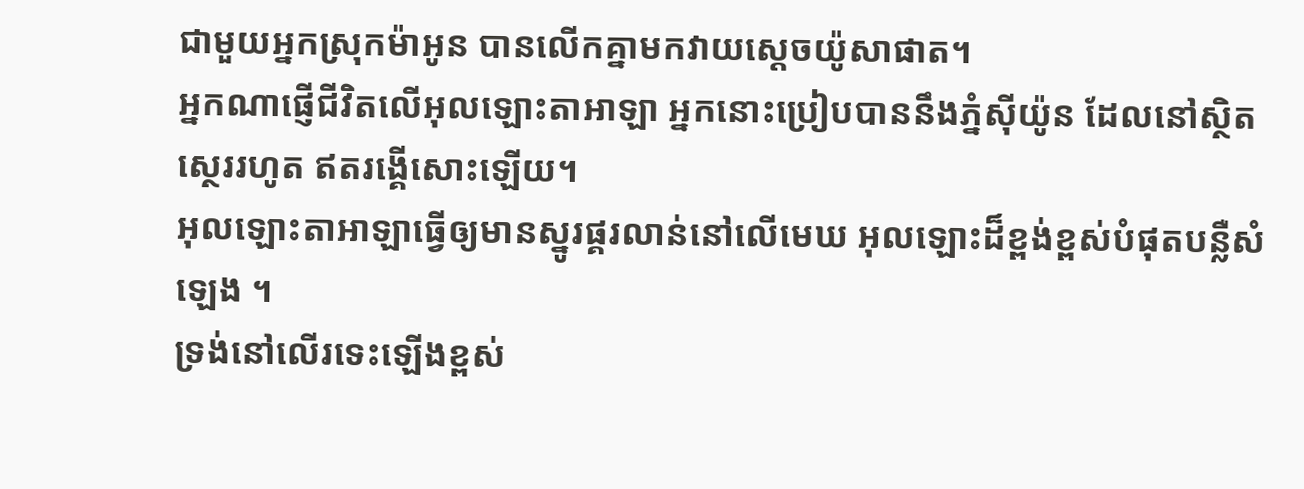ជាមួយអ្នកស្រុកម៉ាអូន បានលើកគ្នាមកវាយស្តេចយ៉ូសាផាត។
អ្នកណាផ្ញើជីវិតលើអុលឡោះតាអាឡា អ្នកនោះប្រៀបបាននឹងភ្នំស៊ីយ៉ូន ដែលនៅស្ថិតស្ថេររហូត ឥតរង្គើសោះឡើយ។
អុលឡោះតាអាឡាធ្វើឲ្យមានស្នូរផ្គរលាន់នៅលើមេឃ អុលឡោះដ៏ខ្ពង់ខ្ពស់បំផុតបន្លឺសំឡេង ។
ទ្រង់នៅលើរទេះឡើងខ្ពស់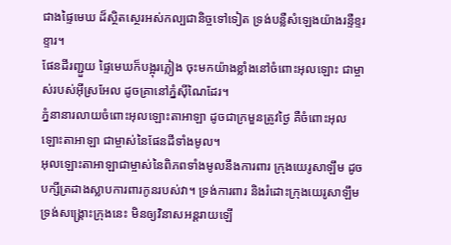ជាងផ្ទៃមេឃ ដ៏ស្ថិតស្ថេរអស់កល្បជានិច្ចទៅទៀត ទ្រង់បន្លឺសំឡេងយ៉ាងរន្ទឺខ្ទរខ្ទារ។
ផែនដីរញ្ជួយ ផ្ទៃមេឃក៏បង្អុរភ្លៀង ចុះមកយ៉ាងខ្លាំងនៅចំពោះអុលឡោះ ជាម្ចាស់របស់អ៊ីស្រអែល ដូចគ្រានៅភ្នំស៊ីណៃដែរ។
ភ្នំនានារលាយចំពោះអុលឡោះតាអាឡា ដូចជាក្រមួនត្រូវថ្ងៃ គឺចំពោះអុលឡោះតាអាឡា ជាម្ចាស់នៃផែនដីទាំងមូល។
អុលឡោះតាអាឡាជាម្ចាស់នៃពិភពទាំងមូលនឹងការពារ ក្រុងយេរូសាឡឹម ដូចបក្សីត្រដាងស្លាបការពារកូនរបស់វា។ ទ្រង់ការពារ និងរំដោះក្រុងយេរូសាឡឹម ទ្រង់សង្គ្រោះក្រុងនេះ មិនឲ្យវិនាសអន្តរាយឡើ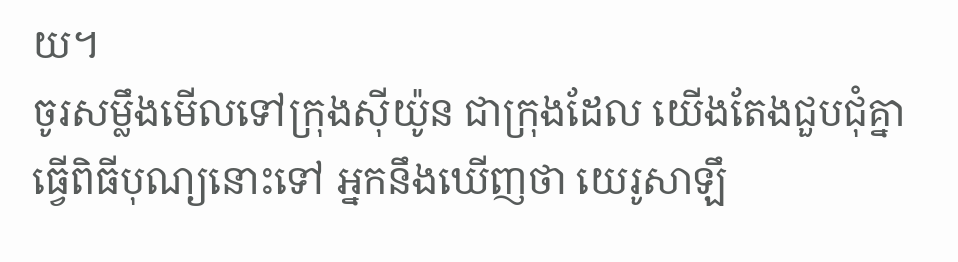យ។
ចូរសម្លឹងមើលទៅក្រុងស៊ីយ៉ូន ជាក្រុងដែល យើងតែងជួបជុំគ្នាធ្វើពិធីបុណ្យនោះទៅ អ្នកនឹងឃើញថា យេរូសាឡឹ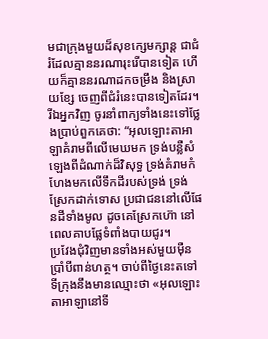មជាក្រុងមួយដ៏សុខក្សេមក្សាន្ត ជាជំរំដែលគ្មាននរណារុះរើបានទៀត ហើយក៏គ្មាននរណាដកចម្រឹង និងស្រាយខ្សែ ចេញពីជំរំនេះបានទៀតដែរ។
រីឯអ្នកវិញ ចូរនាំពាក្យទាំងនេះទៅថ្លែងប្រាប់ពួកគេថា: “អុលឡោះតាអាឡាគំរាមពីលើមេឃមក ទ្រង់បន្លឺសំឡេងពីដំណាក់ដ៏វិសុទ្ធ ទ្រង់គំរាមកំហែងមកលើទឹកដីរបស់ទ្រង់ ទ្រង់ស្រែកដាក់ទោស ប្រជាជននៅលើផែនដីទាំងមូល ដូចគេស្រែកហ៊ោ នៅពេលគាបផ្លែទំពាំងបាយជូរ។
ប្រវែងជុំវិញមានទាំងអស់មួយម៉ឺនប្រាំបីពាន់ហត្ថ។ ចាប់ពីថ្ងៃនេះតទៅ ទីក្រុងនឹងមានឈ្មោះថា «អុលឡោះតាអាឡានៅទី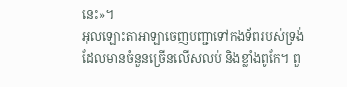នេះ»។
អុលឡោះតាអាឡាចេញបញ្ជាទៅកងទ័ពរបស់ទ្រង់ ដែលមានចំនួនច្រើនលើសលប់ និងខ្លាំងពូកែ។ ពួ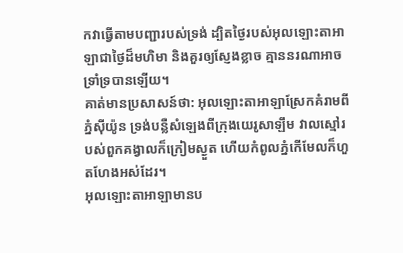កវាធ្វើតាមបញ្ជារបស់ទ្រង់ ដ្បិតថ្ងៃរបស់អុលឡោះតាអាឡាជាថ្ងៃដ៏មហិមា និងគួរឲ្យស្ញែងខ្លាច គ្មាននរណាអាចទ្រាំទ្របានឡើយ។
គាត់មានប្រសាសន៍ថា: អុលឡោះតាអាឡាស្រែកគំរាមពីភ្នំស៊ីយ៉ូន ទ្រង់បន្លឺសំឡេងពីក្រុងយេរូសាឡឹម វាលស្មៅរបស់ពួកគង្វាលក៏ក្រៀមស្ងួត ហើយកំពូលភ្នំកើមែលក៏ហួតហែងអស់ដែរ។
អុលឡោះតាអាឡាមានប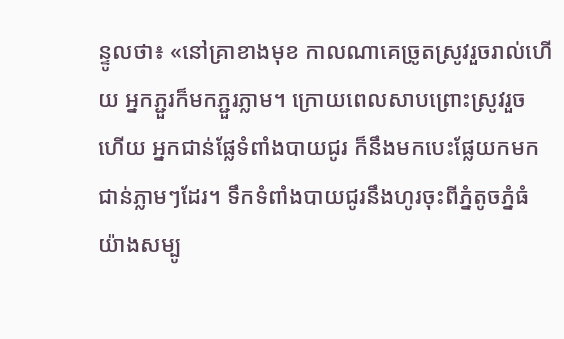ន្ទូលថា៖ «នៅគ្រាខាងមុខ កាលណាគេច្រូតស្រូវរួចរាល់ហើយ អ្នកភ្ជួរក៏មកភ្ជួរភ្លាម។ ក្រោយពេលសាបព្រោះស្រូវរួចហើយ អ្នកជាន់ផ្លែទំពាំងបាយជូរ ក៏នឹងមកបេះផ្លែយកមកជាន់ភ្លាមៗដែរ។ ទឹកទំពាំងបាយជូរនឹងហូរចុះពីភ្នំតូចភ្នំធំ យ៉ាងសម្បូ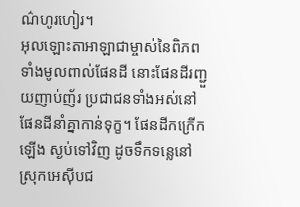ណ៌ហូរហៀរ។
អុលឡោះតាអាឡាជាម្ចាស់នៃពិភពទាំងមូលពាល់ផែនដី នោះផែនដីរញ្ជួយញាប់ញ័រ ប្រជាជនទាំងអស់នៅផែនដីនាំគ្នាកាន់ទុក្ខ។ ផែនដីកក្រើកឡើង ស្ងប់ទៅវិញ ដូចទឹកទន្លេនៅស្រុកអេស៊ីបជ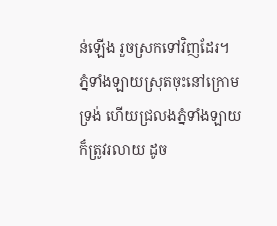ន់ឡើង រួចស្រកទៅវិញដែរ។
ភ្នំទាំងឡាយស្រុតចុះនៅក្រោមទ្រង់ ហើយជ្រលងភ្នំទាំងឡាយក៏ត្រូវរលាយ ដូច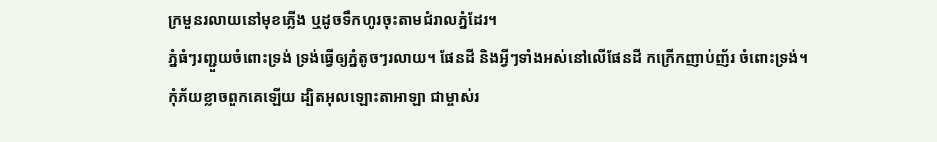ក្រមួនរលាយនៅមុខភ្លើង ឬដូចទឹកហូរចុះតាមជំរាលភ្នំដែរ។
ភ្នំធំៗរញ្ជួយចំពោះទ្រង់ ទ្រង់ធ្វើឲ្យភ្នំតូចៗរលាយ។ ផែនដី និងអ្វីៗទាំងអស់នៅលើផែនដី កក្រើកញាប់ញ័រ ចំពោះទ្រង់។
កុំភ័យខ្លាចពួកគេឡើយ ដ្បិតអុលឡោះតាអាឡា ជាម្ចាស់រ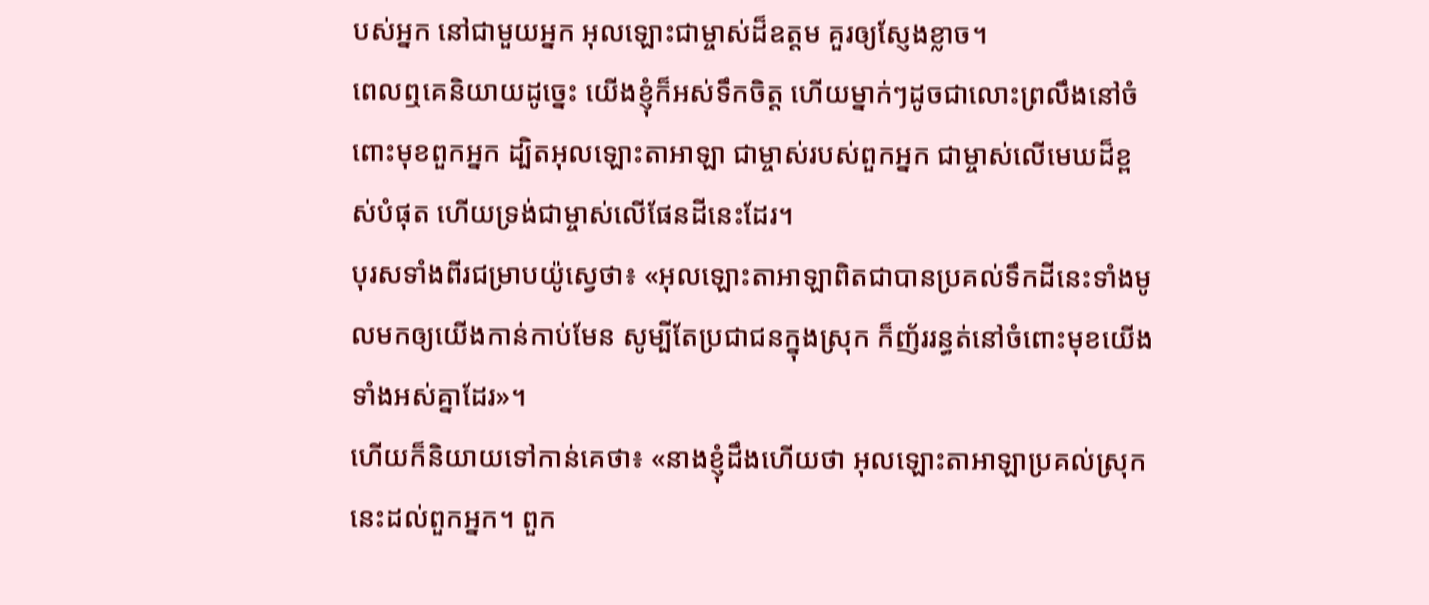បស់អ្នក នៅជាមួយអ្នក អុលឡោះជាម្ចាស់ដ៏ឧត្តម គួរឲ្យស្ញែងខ្លាច។
ពេលឮគេនិយាយដូច្នេះ យើងខ្ញុំក៏អស់ទឹកចិត្ត ហើយម្នាក់ៗដូចជាលោះព្រលឹងនៅចំពោះមុខពួកអ្នក ដ្បិតអុលឡោះតាអាឡា ជាម្ចាស់របស់ពួកអ្នក ជាម្ចាស់លើមេឃដ៏ខ្ពស់បំផុត ហើយទ្រង់ជាម្ចាស់លើផែនដីនេះដែរ។
បុរសទាំងពីរជម្រាបយ៉ូស្វេថា៖ «អុលឡោះតាអាឡាពិតជាបានប្រគល់ទឹកដីនេះទាំងមូលមកឲ្យយើងកាន់កាប់មែន សូម្បីតែប្រជាជនក្នុងស្រុក ក៏ញ័ររន្ធត់នៅចំពោះមុខយើងទាំងអស់គ្នាដែរ»។
ហើយក៏និយាយទៅកាន់គេថា៖ «នាងខ្ញុំដឹងហើយថា អុលឡោះតាអាឡាប្រគល់ស្រុកនេះដល់ពួកអ្នក។ ពួក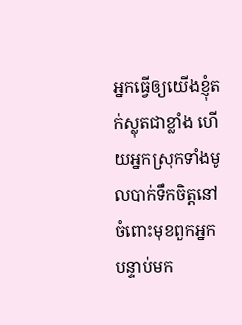អ្នកធ្វើឲ្យយើងខ្ញុំតក់ស្លុតជាខ្លាំង ហើយអ្នកស្រុកទាំងមូលបាក់ទឹកចិត្តនៅចំពោះមុខពួកអ្នក
បន្ទាប់មក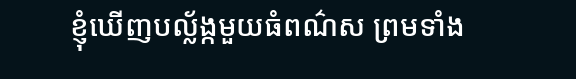ខ្ញុំឃើញបល្ល័ង្កមួយធំពណ៌ស ព្រមទាំង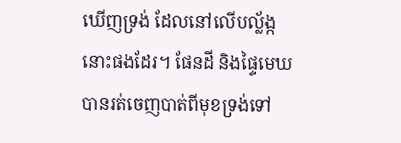ឃើញទ្រង់ ដែលនៅលើបល្ល័ង្កនោះផងដែរ។ ផែនដី និងផ្ទៃមេឃ បានរត់ចេញបាត់ពីមុខទ្រង់ទៅ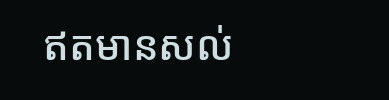ឥតមានសល់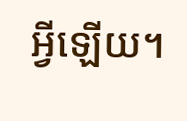អ្វីឡើយ។